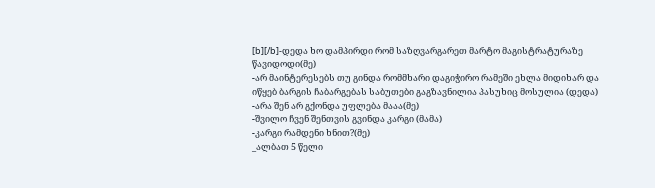[b][/b]-დედა ხო დამპირდი რომ საზღვარგარეთ მარტო მაგისტრატურაზე წავიდოდი(მე)
-არ მაინტერესებს თუ გინდა რომმხარი დაგიჭირო რამეში ეხლა მიდიხარ და იწყებ ბარგის ჩაბარგებას საბუთები გაგზავნილია პასუხიც მოსულია (დედა)
-არა შენ არ გქონდა უფლება მააა(მე)
-შვილო ჩვენ შენთვის გვინდა კარგი (მამა)
-კარგი რამდენი ხნით?(მე)
_ალბათ 5 წელი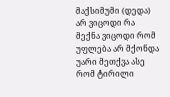მაქსიმუმი (დედა)
არ ვიცოდი რა მექნა ვიცოდი რომ უფლება არ მქონდა უარი მეთქვა ასე რომ ტირილი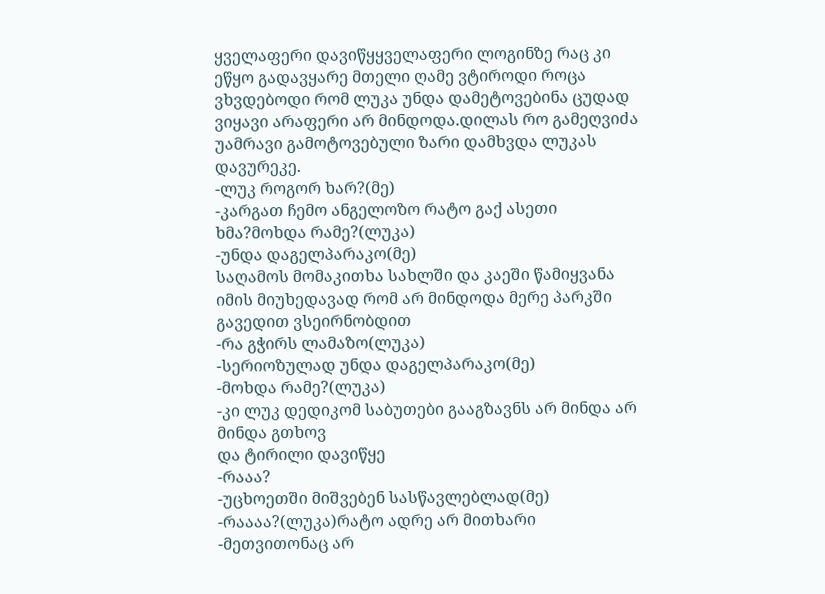ყველაფერი დავიწყყველაფერი ლოგინზე რაც კი ეწყო გადავყარე მთელი ღამე ვტიროდი როცა ვხვდებოდი რომ ლუკა უნდა დამეტოვებინა ცუდად ვიყავი არაფერი არ მინდოდა.დილას რო გამეღვიძა უამრავი გამოტოვებული ზარი დამხვდა ლუკას დავურეკე.
-ლუკ როგორ ხარ?(მე)
-კარგათ ჩემო ანგელოზო რატო გაქ ასეთი ხმა?მოხდა რამე?(ლუკა)
-უნდა დაგელპარაკო(მე)
საღამოს მომაკითხა სახლში და კაეში წამიყვანა იმის მიუხედავად რომ არ მინდოდა მერე პარკში გავედით ვსეირნობდით
-რა გჭირს ლამაზო(ლუკა)
-სერიოზულად უნდა დაგელპარაკო(მე)
-მოხდა რამე?(ლუკა)
-კი ლუკ დედიკომ საბუთები გააგზავნს არ მინდა არ მინდა გთხოვ
და ტირილი დავიწყე
-რააა?
-უცხოეთში მიშვებენ სასწავლებლად(მე)
-რაააა?(ლუკა)რატო ადრე არ მითხარი
-მეთვითონაც არ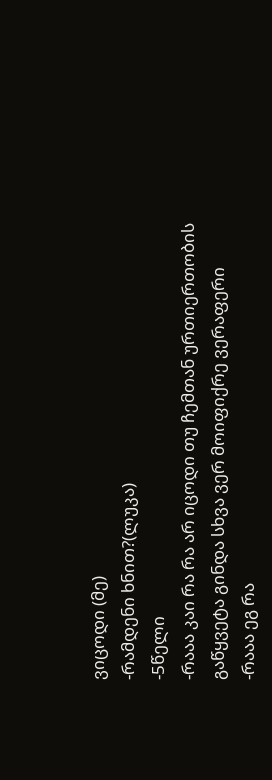ვიცოდი (მე)
-რამდენი ხნით?(ლუკა)
-5წელი
-რააა კაი რა რა არ იცოდი თუ ჩემთან ურთიერთობის გაწყვეტა გინდა სხვა ვერ მოიფიქრე ვერაფერი
-რააა ეგ რა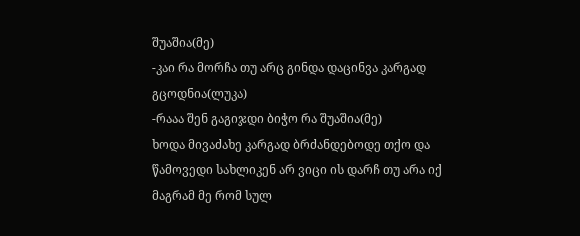შუაშია(მე)
-კაი რა მორჩა თუ არც გინდა დაცინვა კარგად გცოდნია(ლუკა)
-რააა შენ გაგიჯდი ბიჭო რა შუაშია(მე)
ხოდა მივაძახე კარგად ბრძანდებოდე თქო და წამოვედი სახლიკენ არ ვიცი ის დარჩ თუ არა იქ მაგრამ მე რომ სულ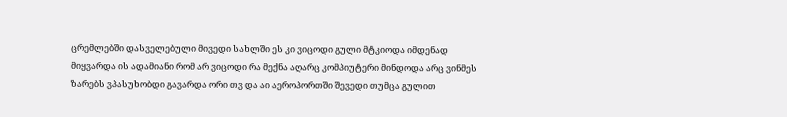ცრემლებში დასველებული მივედი სახლში ეს კი ვიცოდი გული მტკიოდა იმდენად მიყვარდა ის ადამიანი რომ არ ვიცოდი რა მექნა აღარც კომპიუტერი მინდოდა არც ვინმეს ზარებს ვპასუხობდი გავარდა ორი თვ და აი აეროპორთში შევედი თუმცა გულით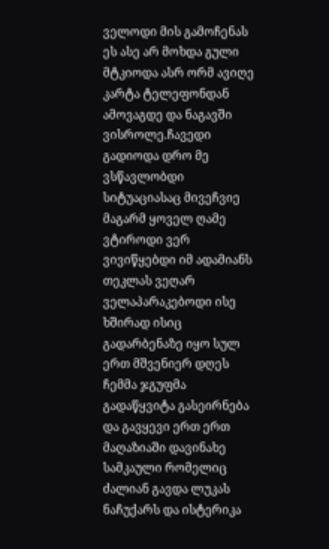ველოდი მის გამოჩენას ეს ასე არ მოხდა გული მტკიოდა ასრ ორმ ავიღე კარტა ტელეფონდან ამოვაგდე და ნაგავში ვისროლე.ჩავედი გადიოდა დრო მე ვსწავლობდი სიტუაციასაც მივეჩვიე მაგარმ ყოველ ღამე ვტიროდი ვერ ვივიწყებდი იმ ადამიანს თეკლას ვეღარ ველაპარაკებოდი ისე ხშირად ისიც გადარბენაზე იყო სულ ერთ მშვენიერ დღეს ჩემმა ჯგუფმა გადაწყვიტა გასეირნება და გავყევი ერთ ერთ მაღაზიაში დავინახე სამკაული რომელიც ძალიან გავდა ლუკას ნაჩუქარს და ისტერიკა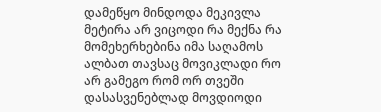დამეწყო მინდოდა მეკივლა მეტირა არ ვიცოდი რა მექნა რა მომეხერხებინა იმა საღამოს ალბათ თავსაც მოვიკლადი რო არ გამეგო რომ ორ თვეში დასასვენებლად მოვდიოდი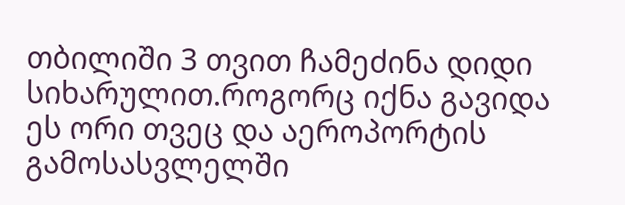თბილიში 3 თვით ჩამეძინა დიდი სიხარულით.როგორც იქნა გავიდა ეს ორი თვეც და აეროპორტის გამოსასვლელში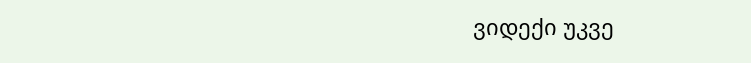ვიდექი უკვე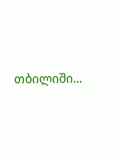თბილიში...